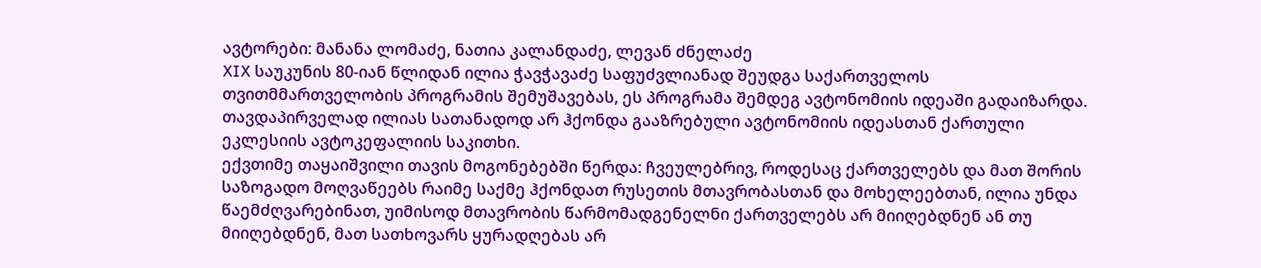ავტორები: მანანა ლომაძე, ნათია კალანდაძე, ლევან ძნელაძე
XIX საუკუნის 80-იან წლიდან ილია ჭავჭავაძე საფუძვლიანად შეუდგა საქართველოს თვითმმართველობის პროგრამის შემუშავებას, ეს პროგრამა შემდეგ ავტონომიის იდეაში გადაიზარდა. თავდაპირველად ილიას სათანადოდ არ ჰქონდა გააზრებული ავტონომიის იდეასთან ქართული ეკლესიის ავტოკეფალიის საკითხი.
ექვთიმე თაყაიშვილი თავის მოგონებებში წერდა: ჩვეულებრივ, როდესაც ქართველებს და მათ შორის საზოგადო მოღვაწეებს რაიმე საქმე ჰქონდათ რუსეთის მთავრობასთან და მოხელეებთან, ილია უნდა წაემძღვარებინათ, უიმისოდ მთავრობის წარმომადგენელნი ქართველებს არ მიიღებდნენ ან თუ მიიღებდნენ, მათ სათხოვარს ყურადღებას არ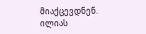მიაქცევდნენ. ილიას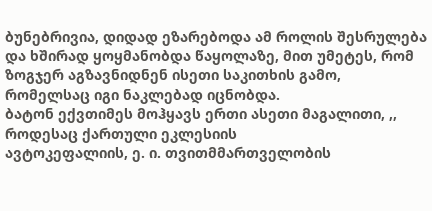ბუნებრივია, დიდად ეზარებოდა ამ როლის შესრულება და ხშირად ყოყმანობდა წაყოლაზე, მით უმეტეს, რომ ზოგჯერ აგზავნიდნენ ისეთი საკითხის გამო, რომელსაც იგი ნაკლებად იცნობდა.
ბატონ ექვთიმეს მოჰყავს ერთი ასეთი მაგალითი, ,, როდესაც ქართული ეკლესიის
ავტოკეფალიის, ე. ი. თვითმმართველობის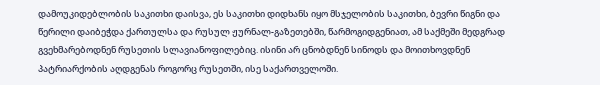დამოუკიდებლობის საკითხი დაისვა, ეს საკითხი დიდხანს იყო მსჯელობის საკითხი, ბევრი წიგნი და წერილი დაიბეჭდა ქართულსა და რუსულ ჟურნალ-გაზეთებში, წარმოგიდგენიათ, ამ საქმეში მედგრად გვეხმარებოდნენ რუსეთის სლავიანოფილებიც. ისინი არ ცნობდნენ სინოდს და მოითხოვდნენ პატრიარქობის აღდგენას როგორც რუსეთში, ისე საქართველოში.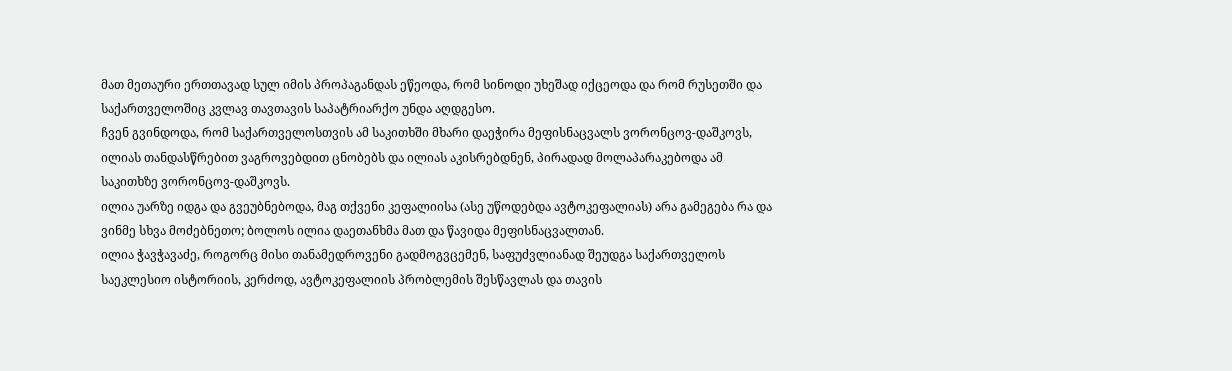მათ მეთაური ერთთავად სულ იმის პროპაგანდას ეწეოდა, რომ სინოდი უხეშად იქცეოდა და რომ რუსეთში და საქართველოშიც კვლავ თავთავის საპატრიარქო უნდა აღდგესო.
ჩვენ გვინდოდა, რომ საქართველოსთვის ამ საკითხში მხარი დაეჭირა მეფისნაცვალს ვორონცოვ-დაშკოვს, ილიას თანდასწრებით ვაგროვებდით ცნობებს და ილიას აკისრებდნენ, პირადად მოლაპარაკებოდა ამ საკითხზე ვორონცოვ-დაშკოვს.
ილია უარზე იდგა და გვეუბნებოდა, მაგ თქვენი კეფალიისა (ასე უწოდებდა ავტოკეფალიას) არა გამეგება რა და ვინმე სხვა მოძებნეთო; ბოლოს ილია დაეთანხმა მათ და წავიდა მეფისნაცვალთან.
ილია ჭავჭავაძე, როგორც მისი თანამედროვენი გადმოგვცემენ, საფუძვლიანად შეუდგა საქართველოს საეკლესიო ისტორიის, კერძოდ, ავტოკეფალიის პრობლემის შესწავლას და თავის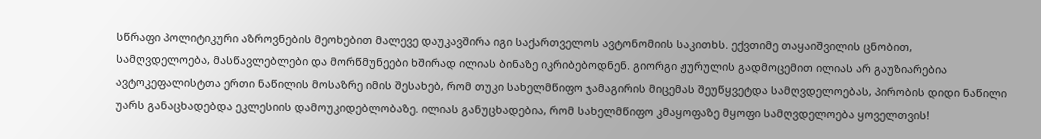სწრაფი პოლიტიკური აზროვნების მეოხებით მალევე დაუკავშირა იგი საქართველოს ავტონომიის საკითხს. ექვთიმე თაყაიშვილის ცნობით, სამღვდელოება, მასწავლებლები და მორწმუნეები ხშირად ილიას ბინაზე იკრიბებოდნენ. გიორგი ჟურულის გადმოცემით ილიას არ გაუზიარებია ავტოკეფალისტთა ერთი ნაწილის მოსაზრე იმის შესახებ, რომ თუკი სახელმწიფო ჯამაგირის მიცემას შეუწყვეტდა სამღვდელოებას, პირობის დიდი ნაწილი უარს განაცხადებდა ეკლესიის დამოუკიდებლობაზე. ილიას განუცხადებია, რომ სახელმწიფო კმაყოფაზე მყოფი სამღვდელოება ყოველთვის!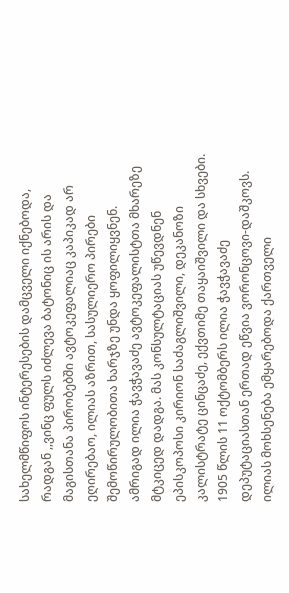სახელმწიფოს ინტერესების დამცველი იქნებოდა, რადგან ,,ვინც ფულს იძლევა ბატონიც ის არის და მაგისთანა პირობებში ავტოკეფალიაც კაპიკად არ ეღირებაო, ილიას აზრით, სასულიერო პირები შემოწირულობითა ხარჯზე უნდა ყოფილიყვნენ.
ამრიგად ილია ჭავჭავაძე ავტოკეფალისტთა მხარეზე მტკიცედ დადგა. მას კონსულტაციას უწევდნენ ეპისკოპოსი კირიონ საძაგლიშვილი, დეკანოზი კალისტრატე ცინცაძე, ექვთიმე თაყაიშვილი და სხვები.
1905 წლის 11 ოქტომბერს ილია ჭავჭავაძე დეპუტაციასთან ერთად ეწვია ვორონცოვი-დაშკოვს. ილიას მოხსენება ემყარებოდა ქართველი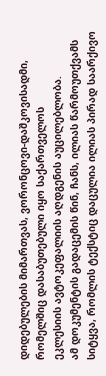დიდებულების მიმართვას, ვორონცოვი-დაშკოვისადმი, რომელშიც დასაბუთებული იყო საქართველოს
ეკლესიის ავტოკეფალიის აღდგენის აუცილებლობა.
ამ დოკუმენტის გადაცემის წინ, ჩანს, ილიას წარმოუთქვამს სიტყვა, რომლის ტექსტიც დაცულია ილიას პირად საარქივო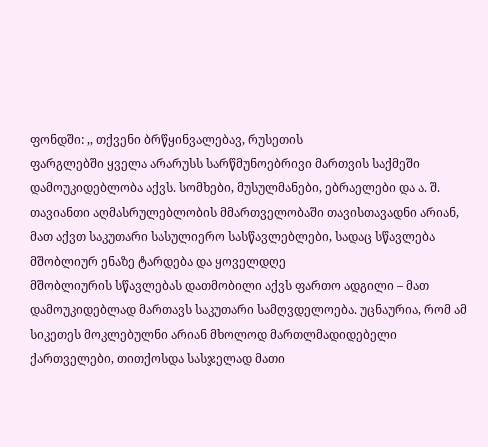ფონდში: ,, თქვენი ბრწყინვალებავ, რუსეთის
ფარგლებში ყველა არარუსს სარწმუნოებრივი მართვის საქმეში დამოუკიდებლობა აქვს. სომხები, მუსულმანები, ებრაელები და ა. შ. თავიანთი აღმასრულებლობის მმართველობაში თავისთავადნი არიან, მათ აქვთ საკუთარი სასულიერო სასწავლებლები, სადაც სწავლება მშობლიურ ენაზე ტარდება და ყოველდღე
მშობლიურის სწავლებას დათმობილი აქვს ფართო ადგილი – მათ დამოუკიდებლად მართავს საკუთარი სამღვდელოება. უცნაურია, რომ ამ სიკეთეს მოკლებულნი არიან მხოლოდ მართლმადიდებელი ქართველები, თითქოსდა სასჯელად მათი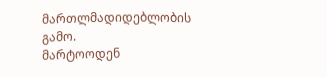მართლმადიდებლობის გამო.
მარტოოდენ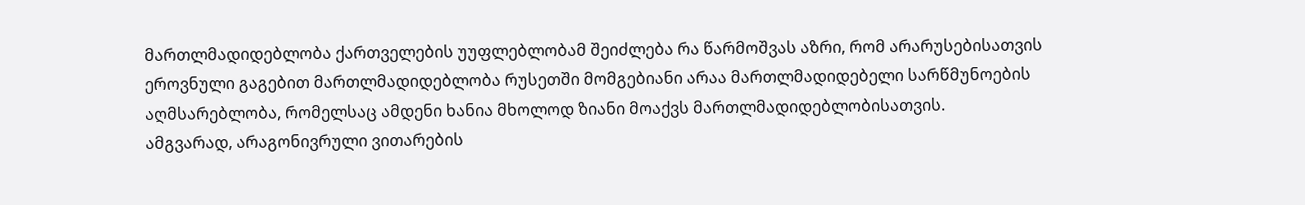მართლმადიდებლობა ქართველების უუფლებლობამ შეიძლება რა წარმოშვას აზრი, რომ არარუსებისათვის ეროვნული გაგებით მართლმადიდებლობა რუსეთში მომგებიანი არაა მართლმადიდებელი სარწმუნოების აღმსარებლობა, რომელსაც ამდენი ხანია მხოლოდ ზიანი მოაქვს მართლმადიდებლობისათვის.
ამგვარად, არაგონივრული ვითარების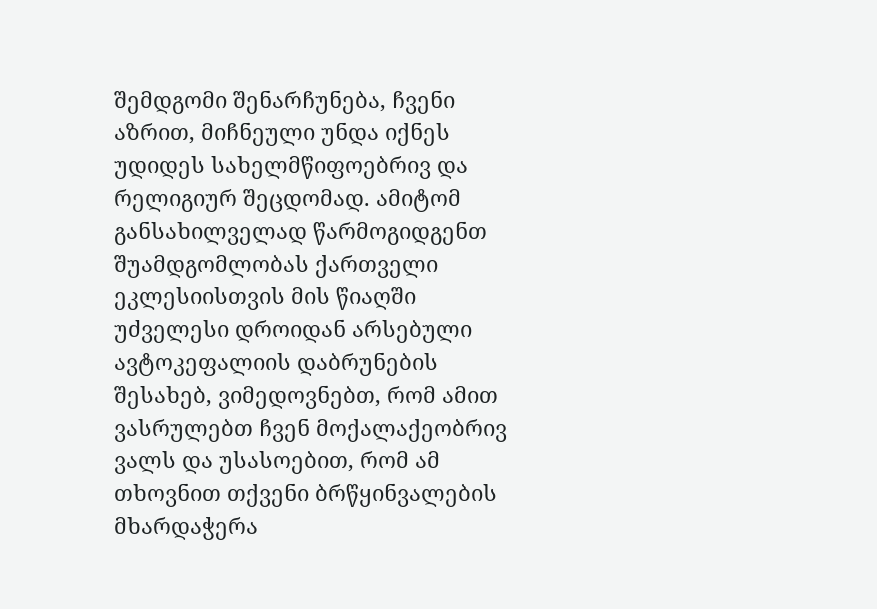შემდგომი შენარჩუნება, ჩვენი აზრით, მიჩნეული უნდა იქნეს უდიდეს სახელმწიფოებრივ და რელიგიურ შეცდომად. ამიტომ განსახილველად წარმოგიდგენთ შუამდგომლობას ქართველი ეკლესიისთვის მის წიაღში უძველესი დროიდან არსებული ავტოკეფალიის დაბრუნების შესახებ, ვიმედოვნებთ, რომ ამით ვასრულებთ ჩვენ მოქალაქეობრივ ვალს და უსასოებით, რომ ამ თხოვნით თქვენი ბრწყინვალების მხარდაჭერა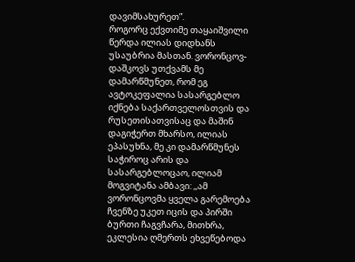დავიმსახურეთ”.
როგორც ექვთიმე თაყაიშვილი წერდა ილიას დიდხანს უსაუბრია მასთან. ვორონცოვ-დაშკოვს უთქვამს მე დამარწმუნეთ, რომ ეგ ავტოკეფალია სასარგებლო იქნება საქართველოსთვის და რუსეთისათვისაც და მაშინ დაგიჭერთ მხარსო, ილიას ეპასუხნა, მე კი დამარწმუნეს საჭიროც არის და სასარგებლოცაო, ილიამ მოგვიტანა ამბავი: ,,ამ ვორონცოვმა ყველა გარემოება ჩვენზე უკეთ იცის და პირში ბურთი ჩაგვჩარა, მითხრა, ეკლესია ღმერთს ეხვეწებოდა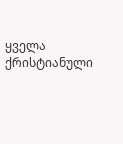ყველა ქრისტიანული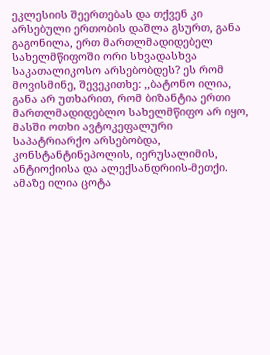ეკლესიის შეერთებას და თქვენ კი არსებული ერთობის დაშლა გსურთ, განა გაგონილა, ერთ მართლმადიდებელ სახელმწიფოში ორი სხვადასხვა საკათალიკოსო არსებობდეს? ეს რომ მოვისმინე, შევეკითხე: ,,ბატონო ილია, განა არ უთხარით, რომ ბიზანტია ერთი მართლმადიდებლო სახელმწიფო არ იყო, მასში ოთხი ავტოკეფალური საპატრიარქო არსებობდა, კონსტანტინეპოლის, იერუსალიმის, ანტიოქიისა და ალექსანდრიის-მეთქი. ამაზე ილია ცოტა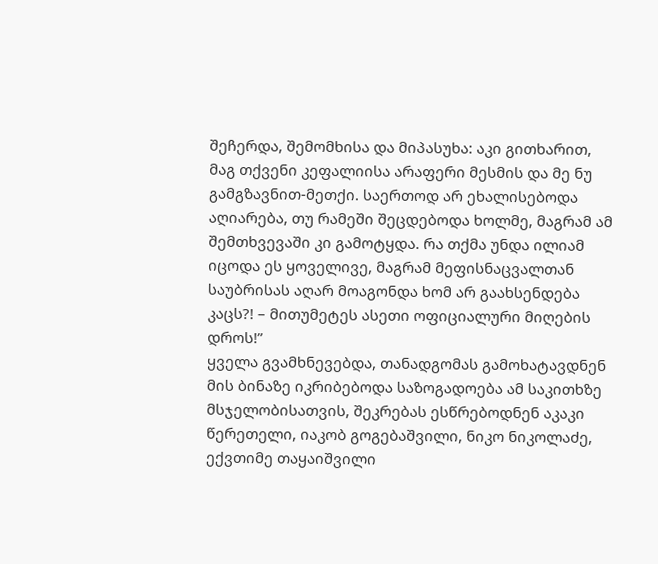შეჩერდა, შემომხისა და მიპასუხა: აკი გითხარით, მაგ თქვენი კეფალიისა არაფერი მესმის და მე ნუ გამგზავნით-მეთქი. საერთოდ არ ეხალისებოდა აღიარება, თუ რამეში შეცდებოდა ხოლმე, მაგრამ ამ შემთხვევაში კი გამოტყდა. რა თქმა უნდა ილიამ იცოდა ეს ყოველივე, მაგრამ მეფისნაცვალთან საუბრისას აღარ მოაგონდა ხომ არ გაახსენდება კაცს?! – მითუმეტეს ასეთი ოფიციალური მიღების დროს!”
ყველა გვამხნევებდა, თანადგომას გამოხატავდნენ მის ბინაზე იკრიბებოდა საზოგადოება ამ საკითხზე მსჯელობისათვის, შეკრებას ესწრებოდნენ აკაკი წერეთელი, იაკობ გოგებაშვილი, ნიკო ნიკოლაძე, ექვთიმე თაყაიშვილი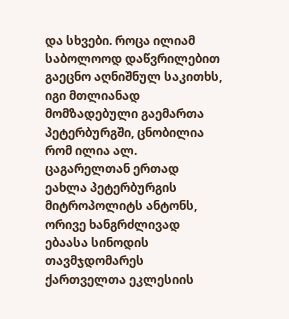და სხვები. როცა ილიამ საბოლოოდ დაწვრილებით გაეცნო აღნიშნულ საკითხს, იგი მთლიანად მომზადებული გაემართა პეტერბურგში, ცნობილია რომ ილია ალ. ცაგარელთან ერთად ეახლა პეტერბურგის მიტროპოლიტს ანტონს, ორივე ხანგრძლივად ებაასა სინოდის თავმჯდომარეს ქართველთა ეკლესიის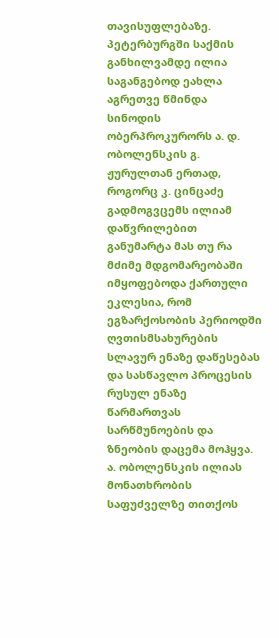თავისუფლებაზე.
პეტერბურგში საქმის განხილვამდე ილია საგანგებოდ ეახლა აგრეთვე წმინდა სინოდის ობერპროკურორს ა. დ. ობოლენსკის გ. ჟურულთან ერთად, როგორც კ. ცინცაძე გადმოგვცემს ილიამ დაწვრილებით განუმარტა მას თუ რა მძიმე მდგომარეობაში იმყოფებოდა ქართული ეკლესია, რომ ეგზარქოსობის პერიოდში ღვთისმსახურების სლავურ ენაზე დაწესებას და სასწავლო პროცესის რუსულ ენაზე წარმართვას სარწმუნოების და ზნეობის დაცემა მოჰყვა.
ა. ობოლენსკის ილიას მონათხრობის საფუძველზე თითქოს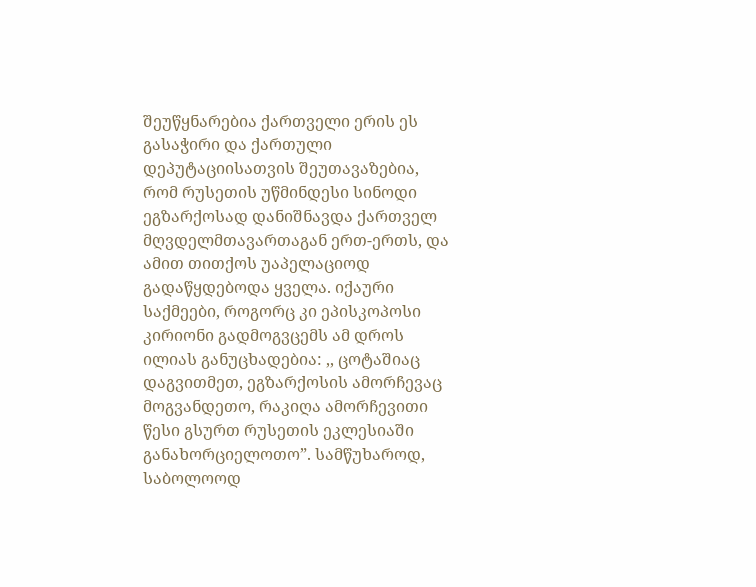შეუწყნარებია ქართველი ერის ეს გასაჭირი და ქართული დეპუტაციისათვის შეუთავაზებია, რომ რუსეთის უწმინდესი სინოდი ეგზარქოსად დანიშნავდა ქართველ მღვდელმთავართაგან ერთ-ერთს, და ამით თითქოს უაპელაციოდ გადაწყდებოდა ყველა. იქაური საქმეები, როგორც კი ეპისკოპოსი კირიონი გადმოგვცემს ამ დროს ილიას განუცხადებია: ,, ცოტაშიაც დაგვითმეთ, ეგზარქოსის ამორჩევაც მოგვანდეთო, რაკიღა ამორჩევითი წესი გსურთ რუსეთის ეკლესიაში განახორციელოთო”. სამწუხაროდ, საბოლოოდ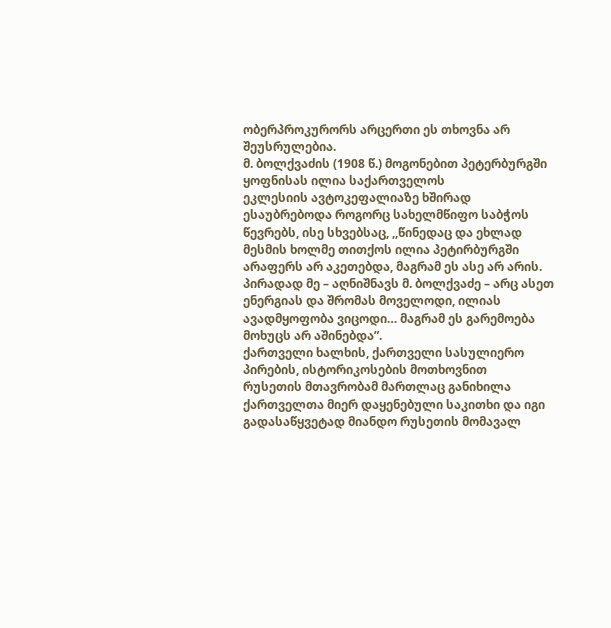ობერპროკურორს არცერთი ეს თხოვნა არ შეუსრულებია.
მ. ბოლქვაძის (1908 წ.) მოგონებით პეტერბურგში ყოფნისას ილია საქართველოს
ეკლესიის ავტოკეფალიაზე ხშირად ესაუბრებოდა როგორც სახელმწიფო საბჭოს წევრებს, ისე სხვებსაც, ,,წინედაც და ეხლად მესმის ხოლმე თითქოს ილია პეტირბურგში არაფერს არ აკეთებდა, მაგრამ ეს ასე არ არის. პირადად მე – აღნიშნავს მ. ბოლქვაძე – არც ასეთ ენერგიას და შრომას მოველოდი, ილიას ავადმყოფობა ვიცოდი… მაგრამ ეს გარემოება მოხუცს არ აშინებდა”.
ქართველი ხალხის, ქართველი სასულიერო პირების, ისტორიკოსების მოთხოვნით
რუსეთის მთავრობამ მართლაც განიხილა ქართველთა მიერ დაყენებული საკითხი და იგი გადასაწყვეტად მიანდო რუსეთის მომავალ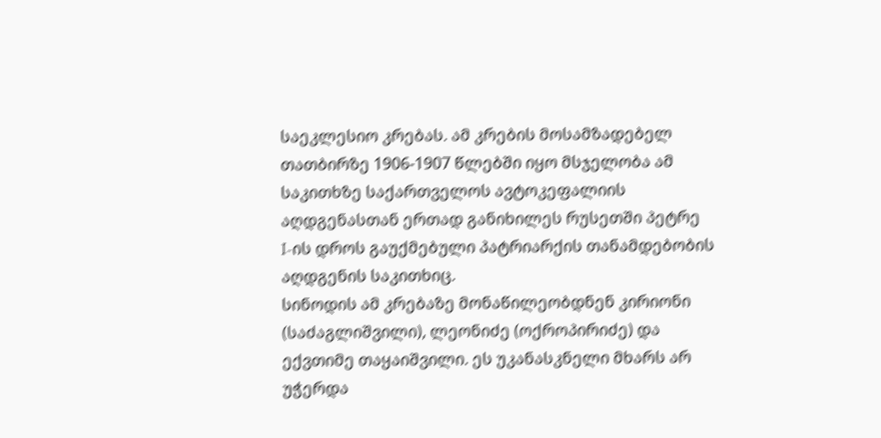საეკლესიო კრებას. ამ კრების მოსამზადებელ თათბირზე 1906-1907 წლებში იყო მსჯელობა ამ საკითხზე საქართველოს ავტოკეფალიის აღდგენასთან ერთად განიხილეს რუსეთში პეტრე I-ის დროს გაუქმებული პატრიარქის თანამდებობის აღდგენის საკითხიც.
სინოდის ამ კრებაზე მონაწილეობდნენ კირიონი (საძაგლიშვილი), ლეონიძე (ოქროპირიძე) და ექვთიმე თაყაიშვილი. ეს უკანასკნელი მხარს არ უჭერდა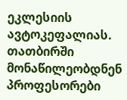ეკლესიის ავტოკეფალიას. თათბირში მონაწილეობდნენ პროფესორები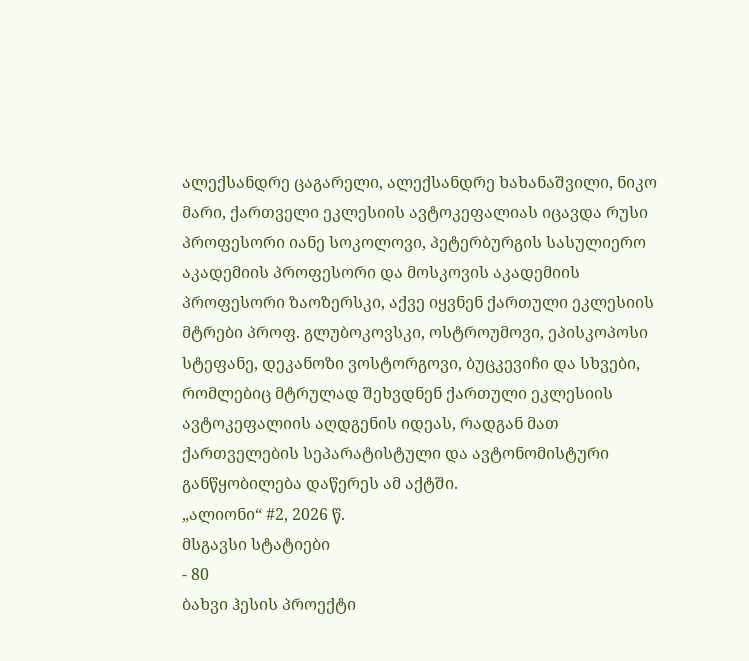ალექსანდრე ცაგარელი, ალექსანდრე ხახანაშვილი, ნიკო მარი, ქართველი ეკლესიის ავტოკეფალიას იცავდა რუსი პროფესორი იანე სოკოლოვი, პეტერბურგის სასულიერო აკადემიის პროფესორი და მოსკოვის აკადემიის პროფესორი ზაოზერსკი, აქვე იყვნენ ქართული ეკლესიის მტრები პროფ. გლუბოკოვსკი, ოსტროუმოვი, ეპისკოპოსი სტეფანე, დეკანოზი ვოსტორგოვი, ბუცკევიჩი და სხვები, რომლებიც მტრულად შეხვდნენ ქართული ეკლესიის ავტოკეფალიის აღდგენის იდეას, რადგან მათ ქართველების სეპარატისტული და ავტონომისტური განწყობილება დაწერეს ამ აქტში.
„ალიონი“ #2, 2026 წ.
მსგავსი სტატიები
- 80
ბახვი ჰესის პროექტი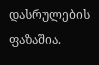დასრულების ფაზაშია.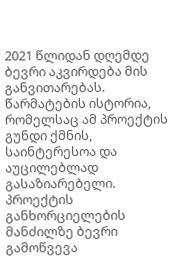2021 წლიდან დღემდე ბევრი აკვირდება მის განვითარებას. წარმატების ისტორია, რომელსაც ამ პროექტის გუნდი ქმნის, საინტერესოა და აუცილებლად გასაზიარებელი. პროექტის განხორციელების მანძილზე ბევრი გამოწვევა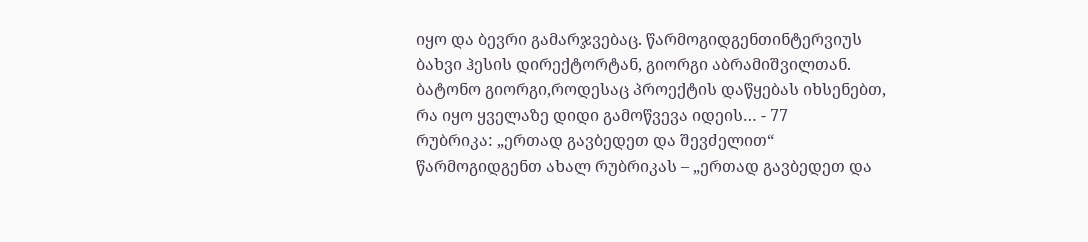იყო და ბევრი გამარჯვებაც. წარმოგიდგენთინტერვიუს ბახვი ჰესის დირექტორტან, გიორგი აბრამიშვილთან. ბატონო გიორგი,როდესაც პროექტის დაწყებას იხსენებთ, რა იყო ყველაზე დიდი გამოწვევა იდეის… - 77
რუბრიკა: „ერთად გავბედეთ და შევძელით“ წარმოგიდგენთ ახალ რუბრიკას – „ერთად გავბედეთ და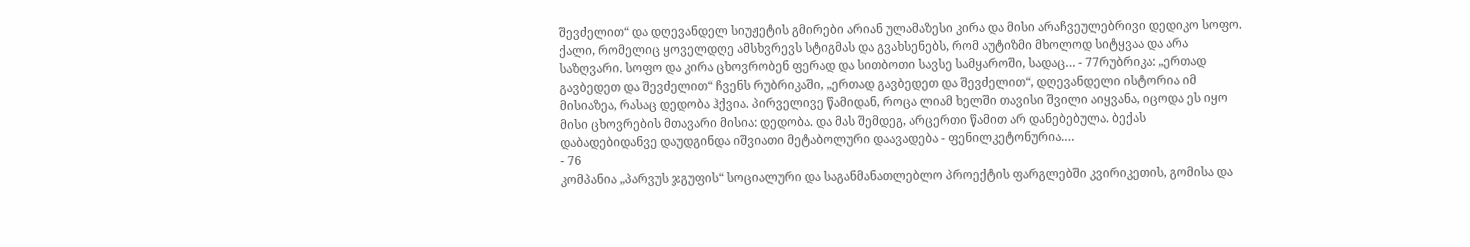შევძელით“ და დღევანდელ სიუჟეტის გმირები არიან ულამაზესი კირა და მისი არაჩვეულებრივი დედიკო სოფო. ქალი, რომელიც ყოველდღე ამსხვრევს სტიგმას და გვახსენებს, რომ აუტიზმი მხოლოდ სიტყვაა და არა საზღვარი. სოფო და კირა ცხოვრობენ ფერად და სითბოთი სავსე სამყაროში, სადაც… - 77რუბრიკა: „ერთად გავბედეთ და შევძელით“ ჩვენს რუბრიკაში, „ერთად გავბედეთ და შევძელით“, დღევანდელი ისტორია იმ მისიაზეა, რასაც დედობა ჰქვია. პირველივე წამიდან, როცა ლიამ ხელში თავისი შვილი აიყვანა, იცოდა ეს იყო მისი ცხოვრების მთავარი მისია: დედობა. და მას შემდეგ, არცერთი წამით არ დანებებულა. ბექას დაბადებიდანვე დაუდგინდა იშვიათი მეტაბოლური დაავადება - ფენილკეტონურია.…
- 76
კომპანია „პარვუს ჯგუფის“ სოციალური და საგანმანათლებლო პროექტის ფარგლებში კვირიკეთის, გომისა და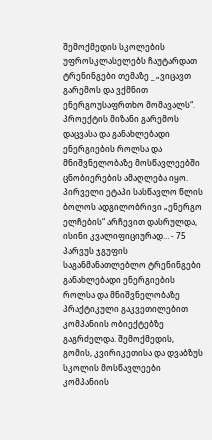შემოქმედის სკოლების უფროსკლასელებს ჩაუტარდათ ტრენინგები თემაზე _ „ვიცავთ გარემოს და ვქმნით ენერგოუსაფრთხო მომავალს“. პროექტის მიზანი გარემოს დაცვასა და განახლებადი ენერგიების როლსა და მნიშვნელობაზე მოსწავლეებში ცნობიერების ამაღლება იყო. პირველი ეტაპი სასწავლო წლის ბოლოს ადგილობრივი „ენერგო ელჩების“ არჩევით დასრულდა, ისინი კვალიფიციურად… - 75
პარვუს ჯგუფის საგანმანათლებლო ტრენინგები განახლებადი ენერგიების როლსა და მნიშვნელობაზე პრაქტიკული გაკვეთილებით კომპანიის ობიექტებზე გაგრძელდა. შემოქმედის, გომის, კვირიკეთისა და დვაბზუს სკოლის მოსწავლეები კომპანიის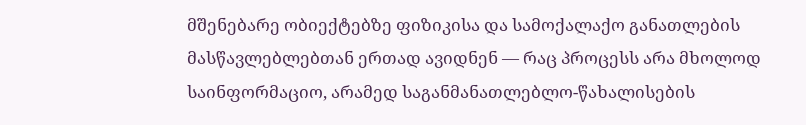მშენებარე ობიექტებზე ფიზიკისა და სამოქალაქო განათლების მასწავლებლებთან ერთად ავიდნენ — რაც პროცესს არა მხოლოდ საინფორმაციო, არამედ საგანმანათლებლო-წახალისების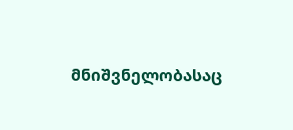მნიშვნელობასაც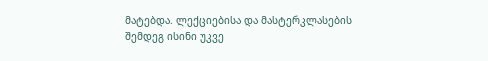მატებდა. ლექციებისა და მასტერკლასების შემდეგ ისინი უკვე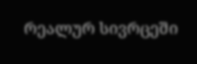რეალურ სივრცეში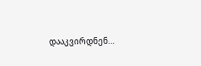დააკვირდნენ…